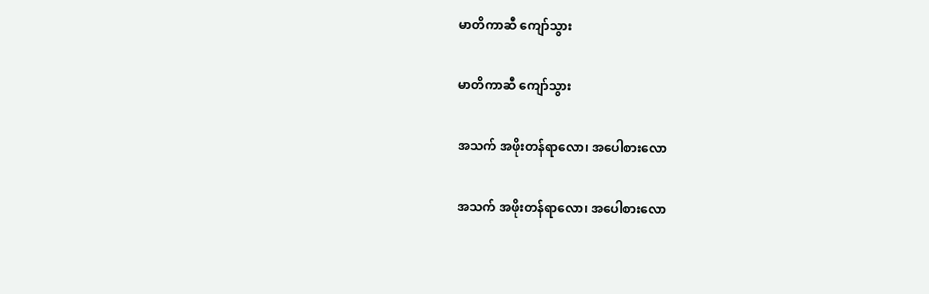မာတိကာဆီ ကျော်သွား

မာတိကာဆီ ကျော်သွား

အသက် အဖိုးတန်ရာလော၊ အပေါစားလော

အသက် အဖိုးတန်ရာလော၊ အပေါစားလော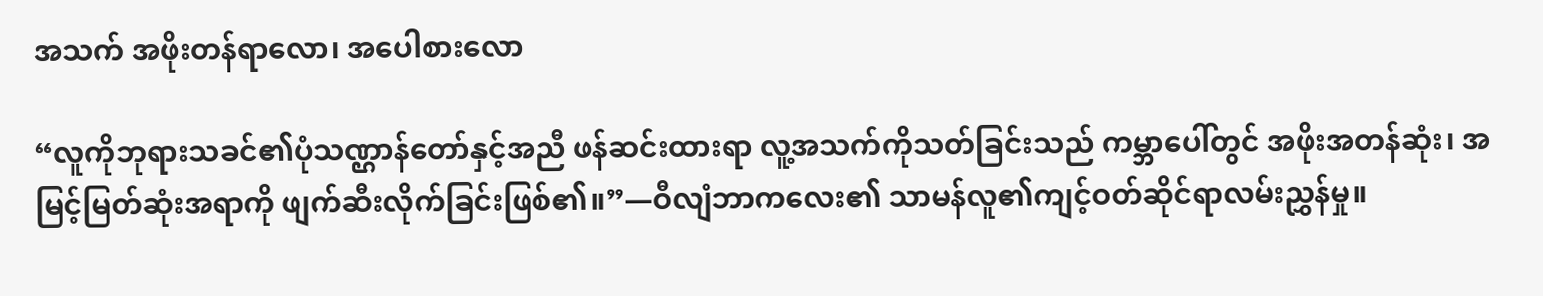အသက် အဖိုးတန်ရာလော၊ အပေါစားလော

“လူကိုဘုရားသခင်၏ပုံသဏ္ဌာန်တော်နှင့်အညီ ဖန်ဆင်းထားရာ လူ့အသက်ကိုသတ်ခြင်းသည် ကမ္ဘာပေါ်တွင် အဖိုးအတန်ဆုံး၊ အမြင့်မြတ်ဆုံးအရာကို ဖျက်ဆီးလိုက်ခြင်းဖြစ်၏။”—ဝီလျံဘာကလေး၏ သာမန်လူ၏ကျင့်ဝတ်ဆိုင်ရာလမ်းညွှန်မှု။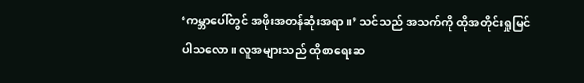‘ကမ္ဘာပေါ်တွင် အဖိုးအတန်ဆုံးအရာ။’ သင်သည် အသက်ကို ထိုအတိုင်းရှုမြင်ပါသလော။ လူအများသည် ထိုစာရေးဆ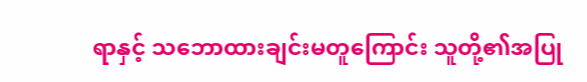ရာနှင့် သဘောထားချင်းမတူကြောင်း သူတို့၏အပြု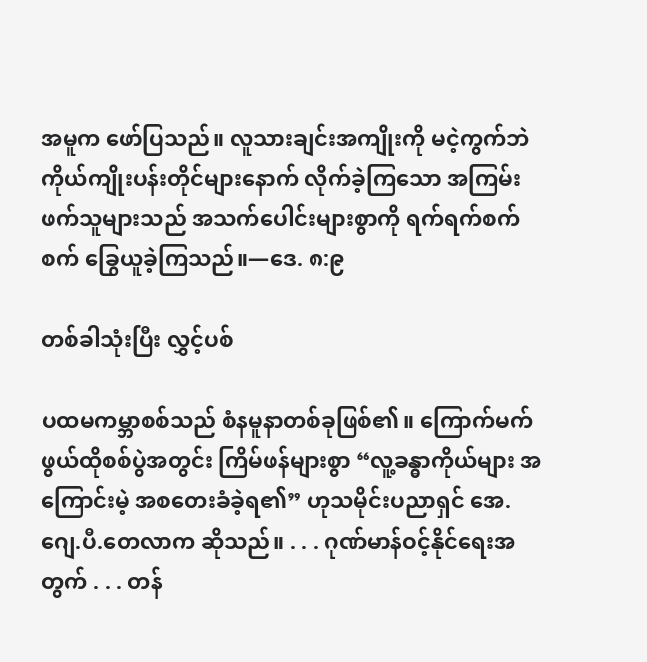အမူက ဖော်ပြသည်။ လူသားချင်းအကျိုးကို မငဲ့ကွက်ဘဲ ကိုယ်ကျိုးပန်းတိုင်များနောက် လိုက်ခဲ့ကြသော အကြမ်းဖက်သူများသည် အသက်ပေါင်းများစွာကို ရက်ရက်စက်စက် ခြွေယူခဲ့ကြသည်။—ဒေ. ၈:၉

တစ်ခါသုံးပြီး လွှင့်ပစ်

ပထမကမ္ဘာစစ်သည် စံနမူနာတစ်ခုဖြစ်၏။ ကြောက်မက်ဖွယ်ထိုစစ်ပွဲအတွင်း ကြိမ်ဖန်များစွာ “လူ့ခန္ဓာကိုယ်များ အကြောင်းမဲ့ အစတေးခံခဲ့ရ၏” ဟုသမိုင်းပညာရှင် အေ.ဂျေ.ပီ.တေလာက ဆိုသည်။ . . . ဂုဏ်မာန်ဝင့်နိုင်ရေးအတွက် . . . တန်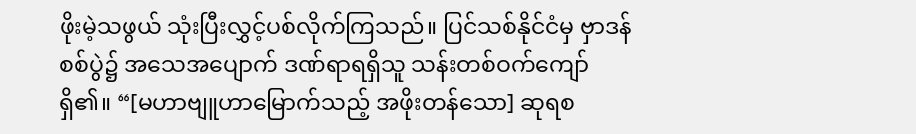ဖိုးမဲ့သဖွယ် သုံးပြီးလွှင့်ပစ်လိုက်ကြသည်။ ပြင်သစ်နိုင်ငံမှ ဗှာဒန်စစ်ပွဲ၌ အသေအပျောက် ဒဏ်ရာရရှိသူ သန်းတစ်ဝက်ကျော်ရှိ၏။ “[မဟာဗျူဟာမြောက်သည့် အဖိုးတန်သော] ဆုရစ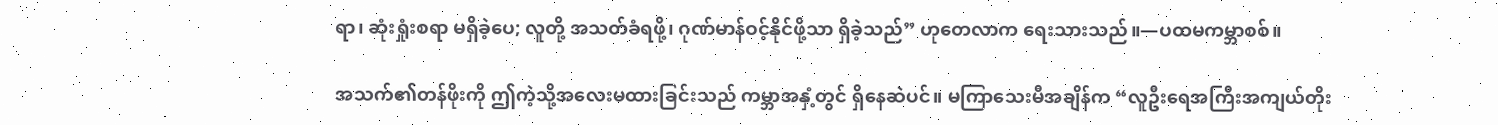ရာ၊ ဆုံးရှုံးစရာ မရှိခဲ့ပေ; လူတို့ အသတ်ခံရဖို့၊ ဂုဏ်မာန်ဝင့်နိုင်ဖို့သာ ရှိခဲ့သည်” ဟုတေလာက ရေးသားသည်။—ပထမကမ္ဘာစစ်။

အသက်၏တန်ဖိုးကို ဤကဲ့သို့အလေးမထားခြင်းသည် ကမ္ဘာအနှံ့တွင် ရှိနေဆဲပင်။ မကြာသေးမီအချိန်က “လူဦးရေအကြီးအကျယ်တိုး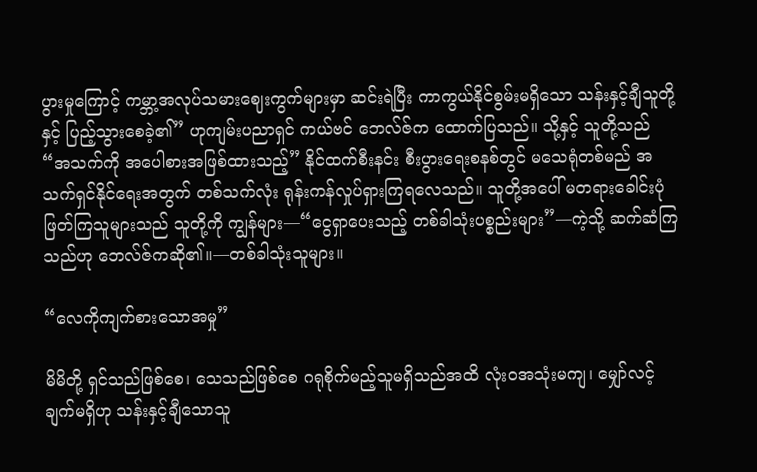ပွားမှုကြောင့် ကမ္ဘာ့အလုပ်သမားဈေးကွက်များမှာ ဆင်းရဲပြီး ကာကွယ်နိုင်စွမ်းမရှိသော သန်းနှင့်ချီသူတို့နှင့် ပြည့်သွားစေခဲ့၏” ဟုကျမ်းပညာရှင် ကယ်ဗင် ဘေလ်ဇ်က ထောက်ပြသည်။ သို့နှင့် သူတို့သည် “အသက်ကို အပေါစားအဖြစ်ထားသည့်” နိုင်ထက်စီးနင်း စီးပွားရေးစနစ်တွင် မသေရုံတစ်မည် အသက်ရှင်နိုင်ရေးအတွက် တစ်သက်လုံး ရုန်းကန်လှုပ်ရှားကြရလေသည်။ သူတို့အပေါ် မတရားခေါင်းပုံဖြတ်ကြသူများသည် သူတို့ကို ကျွန်များ—“ငွေရှာပေးသည့် တစ်ခါသုံးပစ္စည်းများ”—ကဲ့သို့ ဆက်ဆံကြသည်ဟု ဘေလ်ဇ်ကဆို၏။—တစ်ခါသုံးသူများ။

“လေကိုကျက်စားသောအမှု”

မိမိတို့ ရှင်သည်ဖြစ်စေ၊ သေသည်ဖြစ်စေ ဂရုစိုက်မည့်သူမရှိသည်အထိ လုံးဝအသုံးမကျ၊ မျှော်လင့်ချက်မရှိဟု သန်းနှင့်ချီသောသူ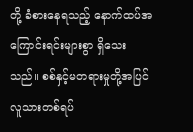တို့ ခံစားနေရသည့် နောက်ထပ်အကြောင်းရင်းများစွာ ရှိသေးသည်။ စစ်နှင့်မတရားမှုတို့အပြင် လူသားတစ်ရပ်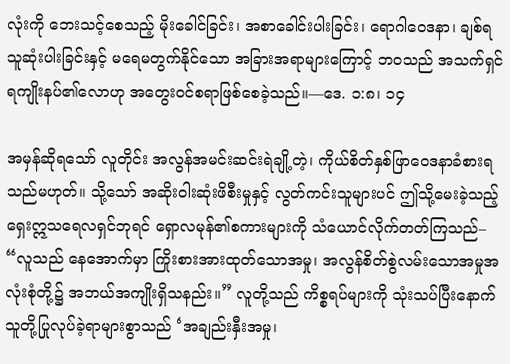လုံးကို ဘေးသင့်စေသည့် မိုးခေါင်ခြင်း၊ အစာခေါင်းပါးခြင်း၊ ရောဂါဝေဒနာ၊ ချစ်ရသူဆုံးပါးခြင်းနှင့် မရေမတွက်နိုင်သော အခြားအရာများကြောင့် ဘဝသည် အသက်ရှင်ရကျိုးနပ်၏လောဟု အတွေးဝင်စရာဖြစ်စေခဲ့သည်။—ဒေ. ၁:၈၊ ၁၄

အမှန်ဆိုရသော် လူတိုင်း အလွန်အမင်းဆင်းရဲချို့တဲ့၊ ကိုယ်စိတ်နှစ်ဖြာဝေဒနာခံစားရသည်မဟုတ်။ သို့သော် အဆိုးဝါးဆုံးဖိစီးမှုနှင့် လွတ်ကင်းသူများပင် ဤသို့မေးခဲ့သည့် ရှေးဣသရေလရှင်ဘုရင် ရှောလမုန်၏စကားများကို သံယောင်လိုက်တတ်ကြသည်– “လူသည် နေအောက်မှာ ကြိုးစားအားထုတ်သောအမှု၊ အလွန်စိတ်စွဲလမ်းသောအမှုအလုံးစုံတို့၌ အဘယ်အကျိုးရှိသနည်း။” လူတို့သည် ကိစ္စရပ်များကို သုံးသပ်ပြီးနောက် သူတို့ပြုလုပ်ခဲ့ရာများစွာသည် ‘အချည်းနှီးအမှု၊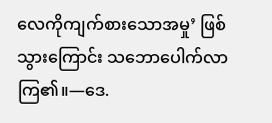လေကိုကျက်စားသောအမှု’ ဖြစ်သွားကြောင်း သဘောပေါက်လာကြ၏။—ဒေ.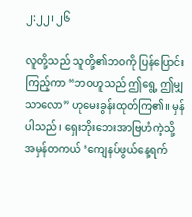၂:၂၂၊ ၂၆

လူတို့သည် သူတို့၏ဘဝကို ပြန်ပြောင်းကြည့်ကာ “ဘဝဟူသည် ဤရွေ့ ဤမျှသာလော” ဟုမေးခွန်းထုတ်ကြ၏။ မှန်ပါသည်၊ ရှေးဘိုးဘေးအာဗြဟံကဲ့သို့ အမှန်တကယ် ‘ကျေနပ်ဖွယ်နေ့ရက်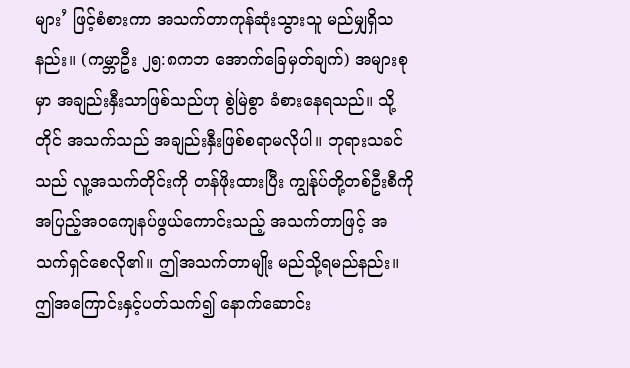များ’ ဖြင့်စံစားကာ အသက်တာကုန်ဆုံးသွားသူ မည်မျှရှိသနည်း။ (ကမ္ဘာဦး ၂၅:၈ကဘ အောက်ခြေမှတ်ချက်) အများစုမှာ အချည်းနှီးသာဖြစ်သည်ဟု စွဲမြဲစွာ ခံစားနေရသည်။ သို့တိုင် အသက်သည် အချည်းနှီးဖြစ်စရာမလိုပါ။ ဘုရားသခင်သည် လူ့အသက်တိုင်းကို တန်ဖိုးထားပြီး ကျွန်ုပ်တို့တစ်ဦးစီကို အပြည့်အဝကျေနပ်ဖွယ်ကောင်းသည့် အသက်တာဖြင့် အသက်ရှင်စေလို၏။ ဤအသက်တာမျိုး မည်သို့ရမည်နည်း။ ဤအကြောင်းနှင့်ပတ်သက်၍ နောက်ဆောင်း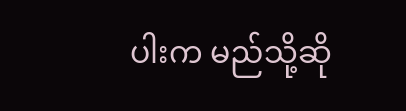ပါးက မည်သို့ဆို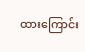ထားကြောင်း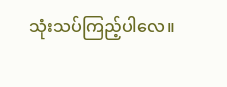သုံးသပ်ကြည့်ပါလေ။